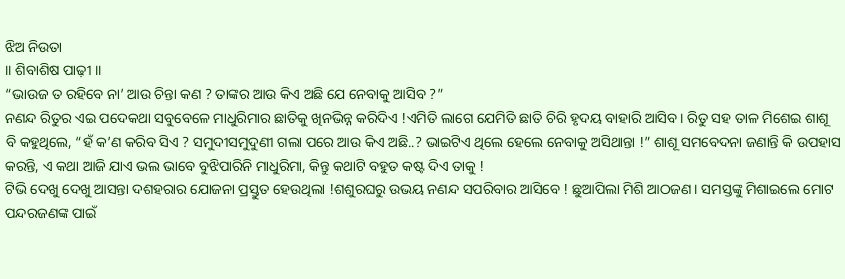ଝିଅ ନିଉତା
।। ଶିବାଶିଷ ପାଢ଼ୀ ।।
“ଭାଉଜ ତ ରହିବେ ନା’ ଆଉ ଚିନ୍ତା କଣ ? ତାଙ୍କର ଆଉ କିଏ ଅଛି ଯେ ନେବାକୁ ଆସିବ ?”
ନଣନ୍ଦ ରିତୁର ଏଇ ପଦେକଥା ସବୁବେଳେ ମାଧୁରିମାର ଛାତିକୁ ଖିନଭିନ୍ନ କରିଦିଏ !ଏମିତି ଲାଗେ ଯେମିତି ଛାତି ଚିରି ହୃଦୟ ବାହାରି ଆସିବ। ରିତୁ ସହ ତାଳ ମିଶେଇ ଶାଶୂ ବି କହୁଥିଲେ, “ହଁ କ’ଣ କରିବ ସିଏ ? ସମୁଦୀସମୁଦୁଣୀ ଗଲା ପରେ ଆଉ କିଏ ଅଛି..? ଭାଇଟିଏ ଥିଲେ ହେଲେ ନେବାକୁ ଅସିଥାନ୍ତା !” ଶାଶୂ ସମବେଦନା ଜଣାନ୍ତି କି ଉପହାସ କରନ୍ତି, ଏ କଥା ଆଜି ଯାଏ ଭଲ ଭାବେ ବୁଝିପାରିନି ମାଧୁରିମା, କିନ୍ତୁ କଥାଟି ବହୁତ କଷ୍ଟ ଦିଏ ତାକୁ !
ଟିଭି ଦେଖୁ ଦେଖୁ ଆସନ୍ତା ଦଶହରାର ଯୋଜନା ପ୍ରସ୍ତୁତ ହେଉଥିଲା !ଶଶୁରଘରୁ ଉଭୟ ନଣନ୍ଦ ସପରିବାର ଆସିବେ ! ଛୁଆପିଲା ମିଶି ଆଠଜଣ। ସମସ୍ତଙ୍କୁ ମିଶାଇଲେ ମୋଟ ପନ୍ଦରଜଣଙ୍କ ପାଇଁ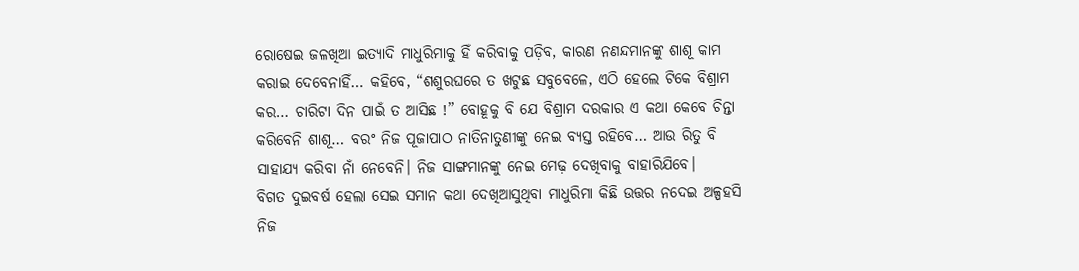ରୋଷେଇ ଜଳଖିଆ ଇତ୍ୟାଦି ମାଧୁରିମାକୁ ହିଁ କରିବାକୁ ପଡ଼ିବ, କାରଣ ନଣନ୍ଦମାନଙ୍କୁ ଶାଶୂ କାମ କରାଇ ଦେବେନାହିଁ… କହିବେ, “ଶଶୁରଘରେ ତ ଖଟୁଛ ସବୁବେଳେ, ଏଠି ହେଲେ ଟିକେ ବିଶ୍ରାମ କର… ଚାରିଟା ଦିନ ପାଇଁ ତ ଆସିଛ !” ବୋହୂକୁ ବି ଯେ ବିଶ୍ରାମ ଦରକାର ଏ କଥା କେବେ ଚିନ୍ତା କରିବେନି ଶାଶୂ… ବରଂ ନିଜ ପୂଜାପାଠ ନାତିନାତୁଣୀଙ୍କୁ ନେଇ ବ୍ୟସ୍ତ ରହିବେ… ଆଉ ରିତୁ ବି ସାହାଯ୍ୟ କରିବା ନାଁ ନେବେନି। ନିଜ ସାଙ୍ଗମାନଙ୍କୁ ନେଇ ମେଢ଼ ଦେଖିବାକୁ ବାହାରିଯିବେ।
ବିଗତ ଦୁଇବର୍ଷ ହେଲା ସେଇ ସମାନ କଥା ଦେଖିଆସୁଥିବା ମାଧୁରିମା କିଛି ଉତ୍ତର ନଦେଇ ଅଳ୍ପହସି ନିଜ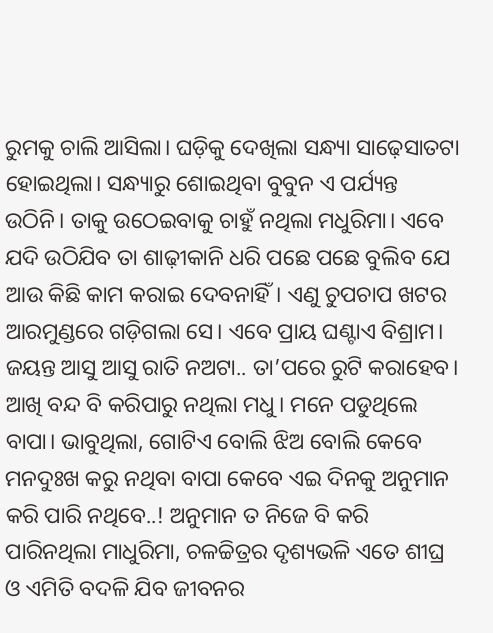ରୁମକୁ ଚାଲି ଆସିଲା। ଘଡ଼ିକୁ ଦେଖିଲା ସନ୍ଧ୍ୟା ସାଢ଼େସାତଟା ହୋଇଥିଲା। ସନ୍ଧ୍ୟାରୁ ଶୋଇଥିବା ବୁବୁନ ଏ ପର୍ଯ୍ୟନ୍ତ ଉଠିନି। ତାକୁ ଉଠେଇବାକୁ ଚାହୁଁ ନଥିଲା ମଧୁରିମା। ଏବେ ଯଦି ଉଠିଯିବ ତା ଶାଢ଼ୀକାନି ଧରି ପଛେ ପଛେ ବୁଲିବ ଯେ ଆଉ କିଛି କାମ କରାଇ ଦେବନାହିଁ। ଏଣୁ ଚୁପଚାପ ଖଟର ଆରମୁଣ୍ଡରେ ଗଡ଼ିଗଲା ସେ। ଏବେ ପ୍ରାୟ ଘଣ୍ଟାଏ ବିଶ୍ରାମ। ଜୟନ୍ତ ଆସୁ ଆସୁ ରାତି ନଅଟା.. ତା’ପରେ ରୁଟି କରାହେବ।
ଆଖି ବନ୍ଦ ବି କରିପାରୁ ନଥିଲା ମଧୁ। ମନେ ପଡୁଥିଲେ ବାପା। ଭାବୁଥିଲା, ଗୋଟିଏ ବୋଲି ଝିଅ ବୋଲି କେବେ ମନଦୁଃଖ କରୁ ନଥିବା ବାପା କେବେ ଏଇ ଦିନକୁ ଅନୁମାନ କରି ପାରି ନଥିବେ..! ଅନୁମାନ ତ ନିଜେ ବି କରି ପାରିନଥିଲା ମାଧୁରିମା, ଚଳଚ୍ଚିତ୍ରର ଦୃଶ୍ୟଭଳି ଏତେ ଶୀଘ୍ର ଓ ଏମିତି ବଦଳି ଯିବ ଜୀବନର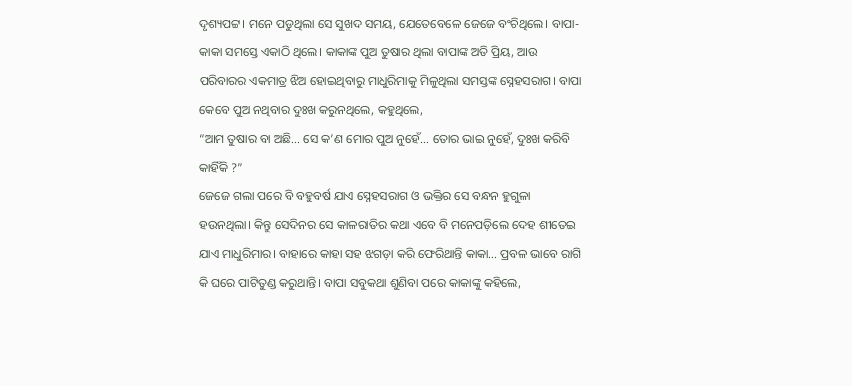ଦୃଶ୍ୟପଟ୍ଟ। ମନେ ପଡୁଥିଲା ସେ ସୁଖଦ ସମୟ, ଯେତେବେଳେ ଜେଜେ ବଂଚିଥିଲେ। ବାପା-କାକା ସମସ୍ତେ ଏକାଠି ଥିଲେ। କାକାଙ୍କ ପୁଅ ତୁଷାର ଥିଲା ବାପାଙ୍କ ଅତି ପ୍ରିୟ, ଆଉ ପରିବାରର ଏକମାତ୍ର ଝିଅ ହୋଇଥିବାରୁ ମାଧୁରିମାକୁ ମିଳୁଥିଲା ସମସ୍ତଙ୍କ ସ୍ନେହସରାଗ। ବାପା କେବେ ପୁଅ ନଥିବାର ଦୁଃଖ କରୁନଥିଲେ, କହୁଥିଲେ,
“ଆମ ତୁଷାର ବା ଅଛି… ସେ କ’ଣ ମୋର ପୁଅ ନୁହେଁ… ତୋର ଭାଇ ନୁହେଁ, ଦୁଃଖ କରିବି କାହିଁକି ?”
ଜେଜେ ଗଲା ପରେ ବି ବହୁବର୍ଷ ଯାଏ ସ୍ନେହସରାଗ ଓ ଭକ୍ତିର ସେ ବନ୍ଧନ ହୁଗୁଳା ହଉନଥିଲା। କିନ୍ତୁ ସେଦିନର ସେ କାଳରାତିର କଥା ଏବେ ବି ମନେପଡ଼ିଲେ ଦେହ ଶୀତେଇ ଯାଏ ମାଧୁରିମାର। ବାହାରେ କାହା ସହ ଝଗଡ଼ା କରି ଫେରିଥାନ୍ତି କାକା… ପ୍ରବଳ ଭାବେ ରାଗି କି ଘରେ ପାଟିତୁଣ୍ଡ କରୁଥାନ୍ତି। ବାପା ସବୁକଥା ଶୁଣିବା ପରେ କାକାଙ୍କୁ କହିଲେ,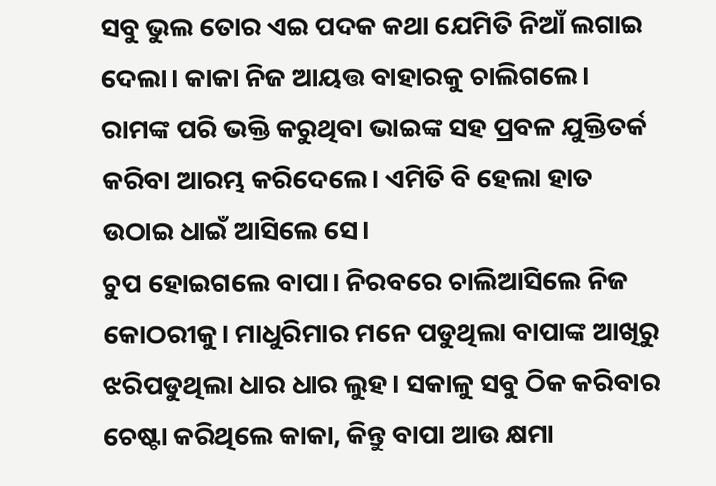ସବୁ ଭୁଲ ତୋର ଏଇ ପଦକ କଥା ଯେମିତି ନିଆଁ ଲଗାଇ ଦେଲା। କାକା ନିଜ ଆୟତ୍ତ ବାହାରକୁ ଚାଲିଗଲେ। ରାମଙ୍କ ପରି ଭକ୍ତି କରୁଥିବା ଭାଇଙ୍କ ସହ ପ୍ରବଳ ଯୁକ୍ତିତର୍କ କରିବା ଆରମ୍ଭ କରିଦେଲେ। ଏମିତି ବି ହେଲା ହାତ ଉଠାଇ ଧାଇଁ ଆସିଲେ ସେ।
ଚୁପ ହୋଇଗଲେ ବାପା। ନିରବରେ ଚାଲିଆସିଲେ ନିଜ କୋଠରୀକୁ। ମାଧୁରିମାର ମନେ ପଡୁଥିଲା ବାପାଙ୍କ ଆଖିରୁ ଝରିପଡୁଥିଲା ଧାର ଧାର ଲୁହ। ସକାଳୁ ସବୁ ଠିକ କରିବାର ଚେଷ୍ଟା କରିଥିଲେ କାକା, କିନ୍ତୁ ବାପା ଆଉ କ୍ଷମା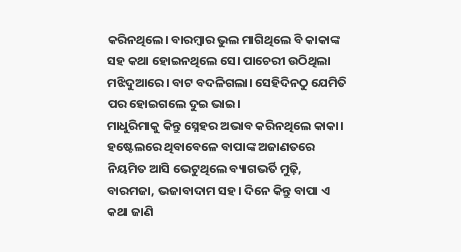କରିନଥିଲେ। ବାରମ୍ବାର ଭୁଲ ମାଗିଥିଲେ ବି କାକାଙ୍କ ସହ କଥା ହୋଇନଥିଲେ ସେ। ପାଚେରୀ ଉଠିଥିଲା ମଝିଦୁଆରେ। ବାଟ ବଦଳିଗଲା। ସେହିଦିନଠୁ ଯେମିତି ପର ହୋଇଗଲେ ଦୁଇ ଭାଇ।
ମାଧୁରିମାକୁ କିନ୍ତୁ ସ୍ନେହର ଅଭାବ କରିନଥିଲେ କାକା। ହଷ୍ଟେଲରେ ଥିବାବେଳେ ବାପାଙ୍କ ଅଜାଣତରେ ନିୟମିତ ଆସି ଭେଟୁଥିଲେ ବ୍ୟାଗଭର୍ତି ମୁଢ଼ି, ବାରମଜା, ଭଜାବାଦାମ ସହ। ଦିନେ କିନ୍ତୁ ବାପା ଏ କଥା ଜାଣି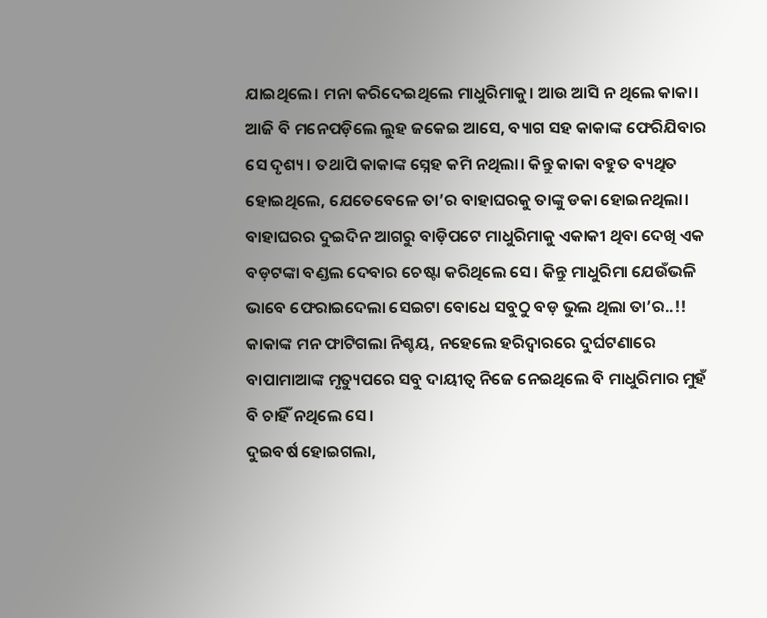ଯାଇଥିଲେ। ମନା କରିଦେଇଥିଲେ ମାଧୁରିମାକୁ। ଆଉ ଆସି ନ ଥିଲେ କାକା। ଆଜି ବି ମନେପଡ଼ିଲେ ଲୁହ ଜକେଇ ଆସେ, ବ୍ୟାଗ ସହ କାକାଙ୍କ ଫେରିଯିବାର ସେ ଦୃଶ୍ୟ। ତଥାପି କାକାଙ୍କ ସ୍ନେହ କମି ନଥିଲା। କିନ୍ତୁ କାକା ବହୁତ ବ୍ୟଥିତ ହୋଇଥିଲେ, ଯେତେବେଳେ ତା’ର ବାହାଘରକୁ ତାଙ୍କୁ ଡକା ହୋଇନଥିଲା। ବାହାଘରର ଦୁଇଦିନ ଆଗରୁ ବାଡ଼ିପଟେ ମାଧୁରିମାକୁ ଏକାକୀ ଥିବା ଦେଖି ଏକ ବଡ଼ଟଙ୍କା ବଣ୍ଡଲ ଦେବାର ଚେଷ୍ଟା କରିଥିଲେ ସେ। କିନ୍ତୁ ମାଧୁରିମା ଯେଉଁଭଳି ଭାବେ ଫେରାଇଦେଲା ସେଇଟା ବୋଧେ ସବୁଠୁ ବଡ଼ ଭୁଲ ଥିଲା ତା’ର..!! କାକାଙ୍କ ମନ ଫାଟିଗଲା ନିଶ୍ଚୟ, ନହେଲେ ହରିଦ୍ୱାରରେ ଦୁର୍ଘଟଣାରେ ବାପାମାଆଙ୍କ ମୃତ୍ୟୁପରେ ସବୁ ଦାୟୀତ୍ୱ ନିଜେ ନେଇଥିଲେ ବି ମାଧୁରିମାର ମୁହଁ ବି ଚାହିଁ ନଥିଲେ ସେ।
ଦୁଇବର୍ଷ ହୋଇଗଲା,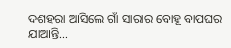ଦଶହରା ଆସିଲେ ଗାଁ ସାରାର ବୋହୂ ବାପଘର ଯାଆନ୍ତି…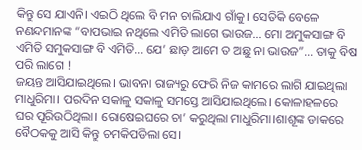କିନ୍ତୁ ସେ ଯାଏନି। ଏଇଠି ଥିଲେ ବି ମନ ଚାଲିଯାଏ ଗାଁକୁ। ସେତିକି ବେଳେ ନଣନ୍ଦମାନଙ୍କ “ବାପଭାଇ ନଥିଲେ ଏମିତି ଲାଗେ ଭାଉଜ… ମୋ ଅମୁକସାଙ୍ଗ ବି ଏମିତି ସମୁକସାଙ୍ଗ ବି ଏମିତି… ଯେ’ ଛାଡ଼ ଆମେ ତ ଅଛୁ ନା ଭାଉଜ”… ତାକୁ ବିଷ ପରି ଲାଗେ !
ଜୟନ୍ତ ଆସିଯାଇଥିଲେ। ଭାବନା ରାଜ୍ୟରୁ ଫେରି ନିଜ କାମରେ ଲାଗି ଯାଇଥିଲା ମାଧୁରିମା। ପରଦିନ ସକାଳୁ ସକାଳୁ ସମସ୍ତେ ଆସିଯାଇଥିଲେ। କୋଳାହଳରେ ଘର ପୂରିଉଠିଥିଲା। ରୋଷେଇଘରେ ଚା’ କରୁଥିଲା ମାଧୁରିମା।ଶାଶୂଙ୍କ ଡାକରେ ବୈଠକକୁ ଆସି କିନ୍ତୁ ଚମକିପଡିଲା ସେ।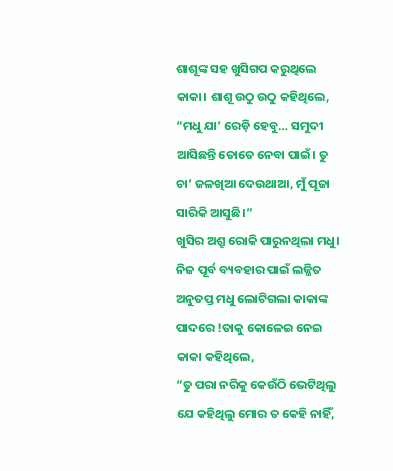ଶାଶୂଙ୍କ ସହ ଖୁସିଗପ କରୁଥିଲେ କାକା। ଶାଶୂ ଉଠୁ ଉଠୁ କହିଥିଲେ,
“ମଧୁ ଯା’ ରେଡ଼ି ହେବୁ… ସମୁଦୀ ଆସିଛନ୍ତି ତୋତେ ନେବା ପାଇଁ। ତୁ ଚା’ ଜଳଖିଆ ଦେଉଥାଆ, ମୁଁ ପୂଜା ସାରିକି ଆସୁଛି।”
ଖୁସିର ଅଶ୍ରୁ ରୋକି ପାରୁନଥିଲା ମଧୁ। ନିଜ ପୂର୍ବ ବ୍ୟବହାର ପାଇଁ ଲଜ୍ଜିତ ଅନୁତପ୍ତ ମଧୁ ଲୋଟିଗଲା କାକାଙ୍କ ପାଦରେ !ତାକୁ କୋଳେଇ ନେଇ କାକା କହିଥିଲେ,
“ତୁ ପରା ନରିକୁ କେଉଁଠି ଭେଟିଥିଲୁ ଯେ କହିଥିଲୁ ମୋର ତ କେହି ନାହିଁ,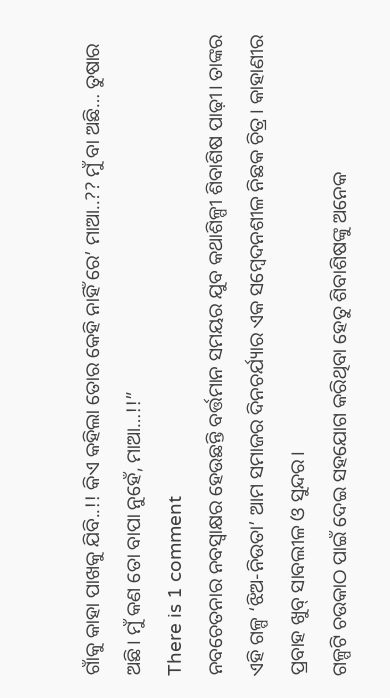ଗାଁକୁ କାହା ପାଖକୁ ଯିବି..!! କିଏ କହିଲା ତୋର କେହି ନାହିଁ ରେ’ ମାଆ..?? ମୁଁ ବା ଅଛି… ତୁଷାର ଅଛି। ମୁଁ କଣ ତୋ ବାପା ନୁହେଁ, ମାଆ…!!”
There is 1 comment
ନବଚେତନାର ନବସ୍ୱାକ୍ଷର ହେଉଛନ୍ତି ବର୍ତ୍ତମାନ ସମୟର ଯୁବ କଥାଶିଳ୍ପୀ ଶିବାଶିଷ ପାଢ଼ୀ। ତାଙ୍କର ଏହି ଗଳ୍ପ ‘ଝିଅ-ନିଉତା’ ଆମ ସମାଜର ଦିନଚର୍ଯ୍ୟାର ଏକ ସମ୍ବେଦନଶୀଳ ନିଛକ ଚିତ୍ର। କାହାଣୀର ପ୍ରବାହ ଖୁବ୍ ସାବଲୀଳ ଓ ସୁନ୍ଦର।
ଗଳ୍ପଟି ଚଉକାଠ ପାଇଁ ଦେଇ ସହଯୋଗ କରିଥିବା ହେତୁ ଶିବାଶିଷଙ୍କୁ ଅନେକ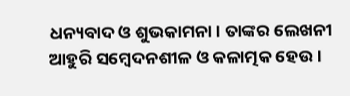ଧନ୍ୟବାଦ ଓ ଶୁଭକାମନା। ତାଙ୍କର ଲେଖନୀ ଆହୁରି ସମ୍ବେଦନଶୀଳ ଓ କଳାତ୍ମକ ହେଉ।